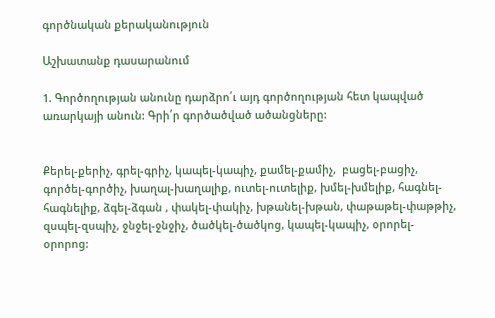գործնական քերականություն

Աշխատանք դասարանում

1. Գործողության անունը դարձրո՛ւ այդ գործողության հետ կապված առարկայի անուն: Գրի՛ր գործածված ածանցները:


Քերել-քերիչ, գրել-գրիչ, կապել-կապիչ, քամել-քամիչ,  բացել-բացիչ, գործել-գործիչ, խաղալ-խաղալիք, ուտել-ուտելիք, խմել-խմելիք, հագնել-հագնելիք, ձգել-ձգան , փակել-փակիչ, խթանել-խթան, փաթաթել-փաթթիչ, զսպել-զսպիչ, ջնջել-ջնջիչ, ծածկել-ծածկոց, կապել-կապիչ, օրորել-օրորոց: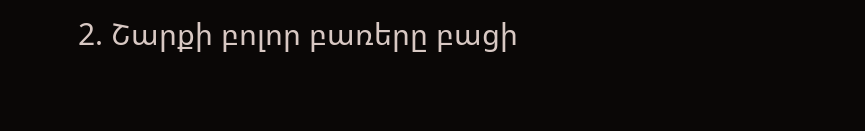2. Շարքի բոլոր բառերը բացի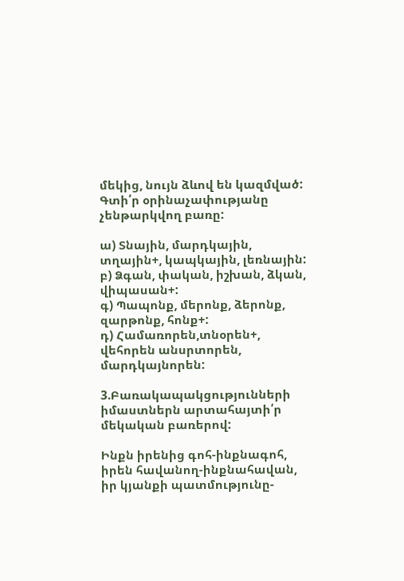մեկից, նույն ձևով են կազմված: Գտի՛ր օրինաչափությանը չենթարկվող բառը:

ա) Տնային, մարդկային, տղային+, կապկային, լեռնային:
բ) Ձգան, փական, իշխան, ձկան, վիպասան+:
գ) Պապոնք, մերոնք, ձերոնք, զարթոնք, հոնք+:
դ) Համառորեն,տնօրեն+, վեհորեն անսրտորեն, մարդկայնորեն:

3.Բառակապակցությունների իմաստներն արտահայտի՛ր մեկական բառերով:

Ինքն իրենից գոհ-ինքնագոհ, իրեն հավանող-ինքնահավան, իր կյանքի պատմությունը-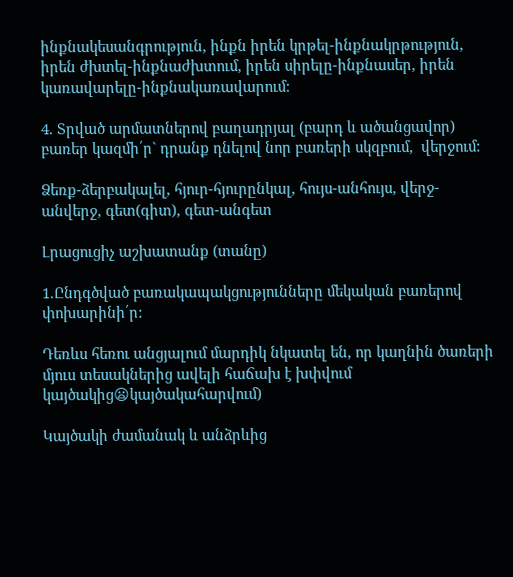ինքնակեսանգրություն, ինքն իրեն կրթել-ինքնակրթություն, իրեն ժխտել-ինքնաժխտում, իրեն սիրելը-ինքնասեր, իրեն կառավարելը-ինքնակառավարում:

4. Տրված արմատներով բաղադրյալ (բարդ և ածանցավոր) բառեր կազմի՛ր` դրանք դնելով նոր բառերի սկզբում,  վերջում:

Ձեռք-ձերբակալել, հյուր-հյուրընկալ, հույս-անհույս, վերջ-անվերջ, գետ(գիտ), գետ-անգետ

Լրացուցիչ աշխատանք (տանը)

1.Ընդգծված բառակապակցությունները մեկական բառերով փոխարինի՛ր:

Դեռևս հեռու անցյալում մարդիկ նկատել են, որ կաղնին ծառերի մյուս տեսակներից ավելի հաճախ է խփվում կայծակից😦կայծակահարվում)

Կայծակի ժամանակ և անձրևից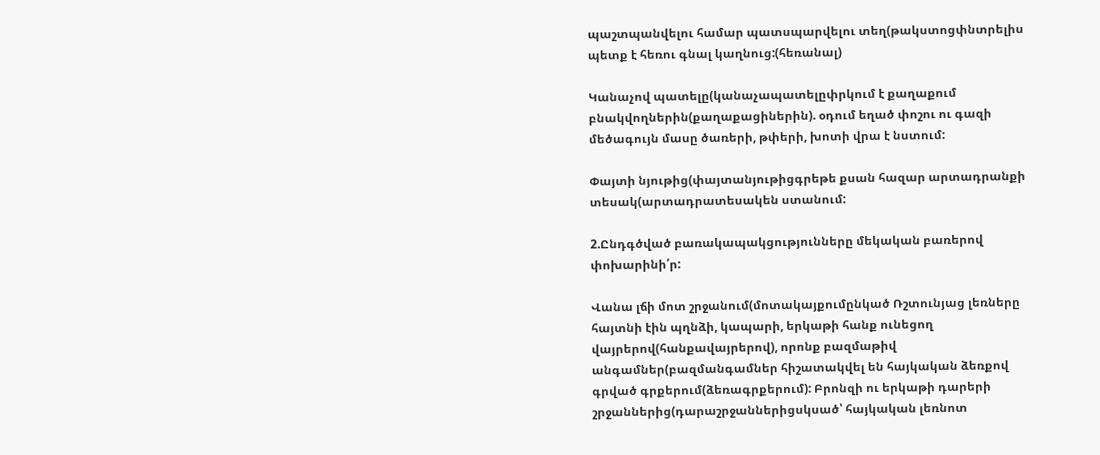պաշտպանվելու համար պատսպարվելու տեղ(թակստոցփնտրելիս պետք է հեռու գնալ կաղնուց:(հեռանալ)

Կանաչով պատելը(կանաչապատելըփրկում է քաղաքում բնակվողներին(քաղաքացիներին). օդում եղած փոշու ու գազի մեծագույն մասը ծառերի, թփերի, խոտի վրա է նստում:

Փայտի նյութից(փայտանյութիցգրեթե քսան հազար արտադրանքի տեսակ(արտադրատեսակեն ստանում:

2.Ընդգծված բառակապակցությունները մեկական բառերով փոխարինի՛ր:

Վանա լճի մոտ շրջանում(մոտակայքումընկած Ռշտունյաց լեռները հայտնի էին պղնձի, կապարի, երկաթի հանք ունեցող վայրերով(հանքավայրերով), որոնք բազմաթիվ անգամներ(բազմանգամներ հիշատակվել են հայկական ձեռքով գրված գրքերում(ձեռագրքերում): Բրոնզի ու երկաթի դարերի շրջաններից(դարաշրջաններիցսկսած՝ հայկական լեռնոտ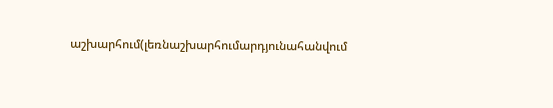աշխարհում(լեռնաշխարհումարդյունահանվում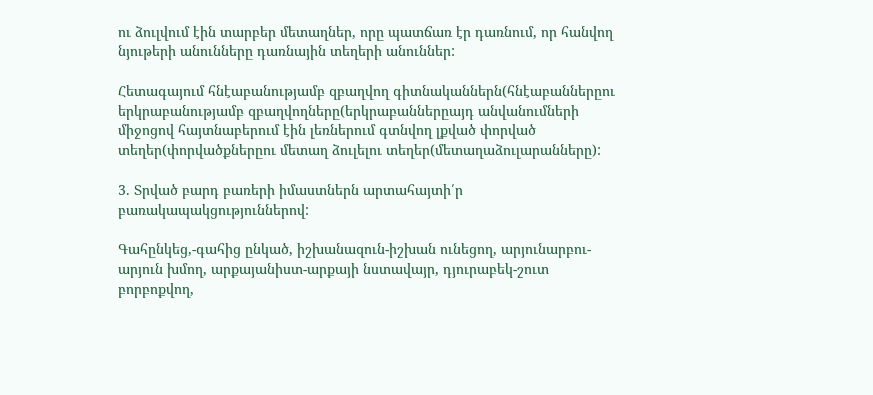ու ձուլվում էին տարբեր մետաղներ, որը պատճառ էր դառնում, որ հանվող նյութերի անունները դառնային տեղերի անուններ:

Հետագայում հնէաբանությամբ զբաղվող գիտնականներն(հնէաբաններըու երկրաբանությամբ զբաղվողները(երկրաբաններըայդ անվանումների միջոցով հայտնաբերում էին լեռներում գտնվող լքված փորված տեղեր(փորվածքներըու մետաղ ձուլելու տեղեր(մետաղաձուլարանները):

3. Տրված բարդ բառերի իմաստներն արտահայտի՛ր բառակապակցություններով:

Գահընկեց,-գահից ընկած, իշխանազուն-իշխան ունեցող, արյունարբու-արյուն խմող, արքայանիստ-արքայի նստավայր, դյուրաբեկ-շուտ բորբոքվող,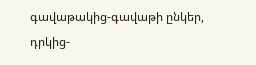գավաթակից-գավաթի ընկեր, դրկից-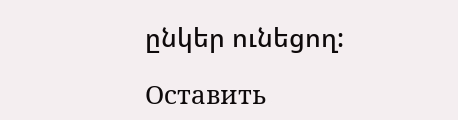ընկեր ունեցող:

Оставить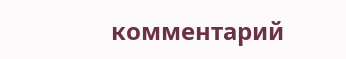комментарий